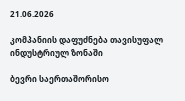21.06.2026

კომპანიის დაფუძნება თავისუფალ ინდუსტრიულ ზონაში

ბევრი საერთაშორისო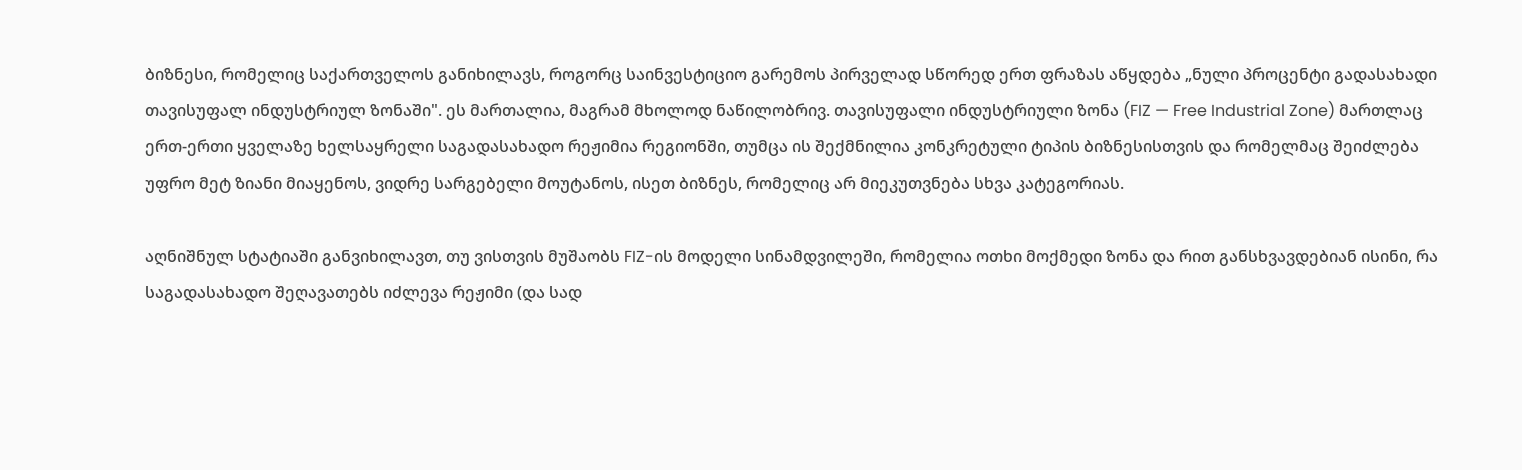ბიზნესი, რომელიც საქართველოს განიხილავს, როგორც საინვესტიციო გარემოს პირველად სწორედ ერთ ფრაზას აწყდება „ნული პროცენტი გადასახადი თავისუფალ ინდუსტრიულ ზონაში". ეს მართალია, მაგრამ მხოლოდ ნაწილობრივ. თავისუფალი ინდუსტრიული ზონა (FIZ — Free Industrial Zone) მართლაც ერთ-ერთი ყველაზე ხელსაყრელი საგადასახადო რეჟიმია რეგიონში, თუმცა ის შექმნილია კონკრეტული ტიპის ბიზნესისთვის და რომელმაც შეიძლება უფრო მეტ ზიანი მიაყენოს, ვიდრე სარგებელი მოუტანოს, ისეთ ბიზნეს, რომელიც არ მიეკუთვნება სხვა კატეგორიას.

აღნიშნულ სტატიაში განვიხილავთ, თუ ვისთვის მუშაობს FIZ-ის მოდელი სინამდვილეში, რომელია ოთხი მოქმედი ზონა და რით განსხვავდებიან ისინი, რა საგადასახადო შეღავათებს იძლევა რეჟიმი (და სად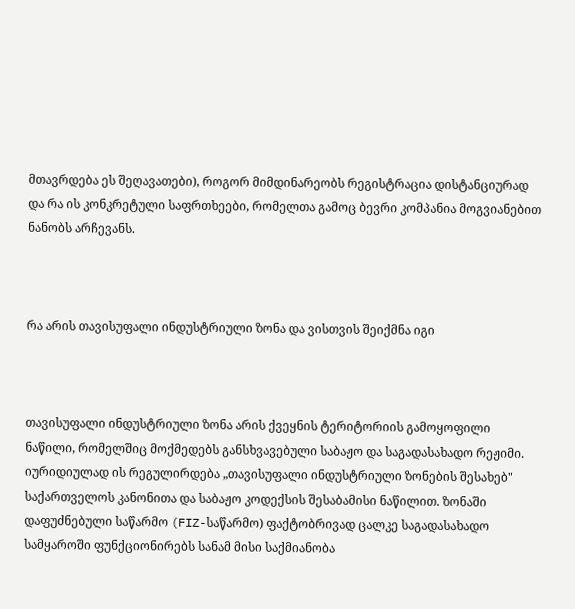მთავრდება ეს შეღავათები), როგორ მიმდინარეობს რეგისტრაცია დისტანციურად და რა ის კონკრეტული საფრთხეები, რომელთა გამოც ბევრი კომპანია მოგვიანებით ნანობს არჩევანს.



რა არის თავისუფალი ინდუსტრიული ზონა და ვისთვის შეიქმნა იგი



თავისუფალი ინდუსტრიული ზონა არის ქვეყნის ტერიტორიის გამოყოფილი ნაწილი, რომელშიც მოქმედებს განსხვავებული საბაჟო და საგადასახადო რეჟიმი. იურიდიულად ის რეგულირდება „თავისუფალი ინდუსტრიული ზონების შესახებ" საქართველოს კანონითა და საბაჟო კოდექსის შესაბამისი ნაწილით. ზონაში დაფუძნებული საწარმო (FIZ-საწარმო) ფაქტობრივად ცალკე საგადასახადო სამყაროში ფუნქციონირებს სანამ მისი საქმიანობა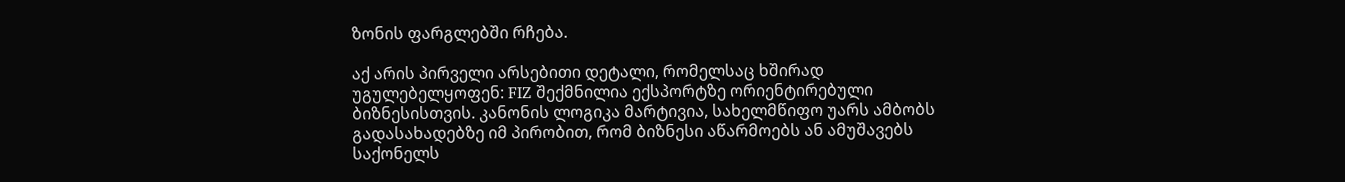ზონის ფარგლებში რჩება.

აქ არის პირველი არსებითი დეტალი, რომელსაც ხშირად უგულებელყოფენ: FIZ შექმნილია ექსპორტზე ორიენტირებული ბიზნესისთვის. კანონის ლოგიკა მარტივია, სახელმწიფო უარს ამბობს გადასახადებზე იმ პირობით, რომ ბიზნესი აწარმოებს ან ამუშავებს საქონელს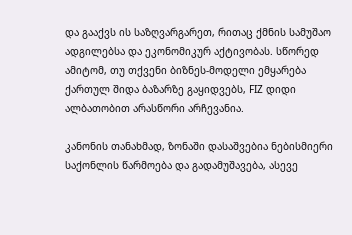და გააქვს ის საზღვარგარეთ, რითაც ქმნის სამუშაო ადგილებსა და ეკონომიკურ აქტივობას. სწორედ ამიტომ, თუ თქვენი ბიზნეს-მოდელი ემყარება ქართულ შიდა ბაზარზე გაყიდვებს, FIZ დიდი ალბათობით არასწორი არჩევანია.

კანონის თანახმად, ზონაში დასაშვებია ნებისმიერი საქონლის წარმოება და გადამუშავება, ასევე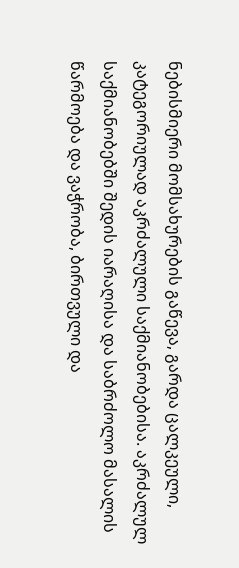ნებისმიერი მომსახურების გაწევა, გარდა ცალკეული, კატეგორიულად აკრძალული საქმიანობებისა. აკრძალულ საქმიანობებში შედის იარაღისა და საბრძოლო მასალის წარმოება და ვაჭრობა, ბირთვული და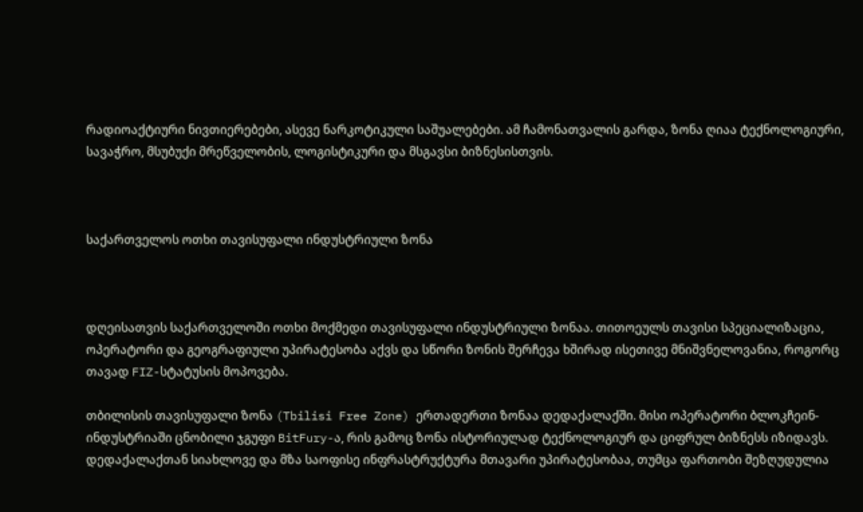რადიოაქტიური ნივთიერებები, ასევე ნარკოტიკული საშუალებები. ამ ჩამონათვალის გარდა, ზონა ღიაა ტექნოლოგიური, სავაჭრო, მსუბუქი მრეწველობის, ლოგისტიკური და მსგავსი ბიზნესისთვის.



საქართველოს ოთხი თავისუფალი ინდუსტრიული ზონა



დღეისათვის საქართველოში ოთხი მოქმედი თავისუფალი ინდუსტრიული ზონაა. თითოეულს თავისი სპეციალიზაცია, ოპერატორი და გეოგრაფიული უპირატესობა აქვს და სწორი ზონის შერჩევა ხშირად ისეთივე მნიშვნელოვანია, როგორც თავად FIZ-სტატუსის მოპოვება.

თბილისის თავისუფალი ზონა (Tbilisi Free Zone) ერთადერთი ზონაა დედაქალაქში. მისი ოპერატორი ბლოკჩეინ-ინდუსტრიაში ცნობილი ჯგუფი BitFury-ა, რის გამოც ზონა ისტორიულად ტექნოლოგიურ და ციფრულ ბიზნესს იზიდავს. დედაქალაქთან სიახლოვე და მზა საოფისე ინფრასტრუქტურა მთავარი უპირატესობაა, თუმცა ფართობი შეზღუდულია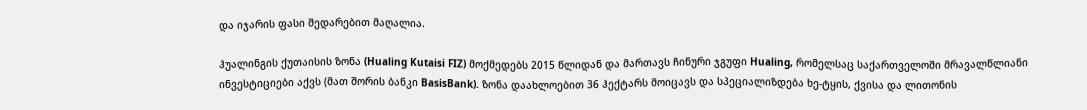და იჯარის ფასი შედარებით მაღალია.

ჰუალინგის ქუთაისის ზონა (Hualing Kutaisi FIZ) მოქმედებს 2015 წლიდან და მართავს ჩინური ჯგუფი Hualing, რომელსაც საქართველოში მრავალწლიანი ინვესტიციები აქვს (მათ შორის ბანკი BasisBank). ზონა დაახლოებით 36 ჰექტარს მოიცავს და სპეციალიზდება ხე-ტყის, ქვისა და ლითონის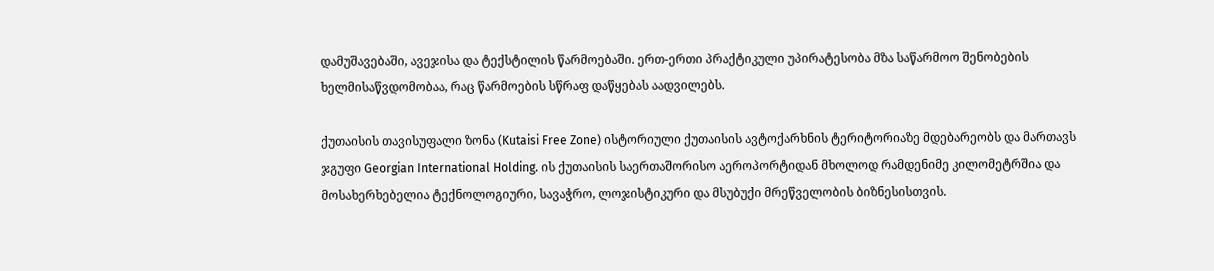დამუშავებაში, ავეჯისა და ტექსტილის წარმოებაში. ერთ-ერთი პრაქტიკული უპირატესობა მზა საწარმოო შენობების ხელმისაწვდომობაა, რაც წარმოების სწრაფ დაწყებას აადვილებს.

ქუთაისის თავისუფალი ზონა (Kutaisi Free Zone) ისტორიული ქუთაისის ავტოქარხნის ტერიტორიაზე მდებარეობს და მართავს ჯგუფი Georgian International Holding. ის ქუთაისის საერთაშორისო აეროპორტიდან მხოლოდ რამდენიმე კილომეტრშია და მოსახერხებელია ტექნოლოგიური, სავაჭრო, ლოჯისტიკური და მსუბუქი მრეწველობის ბიზნესისთვის.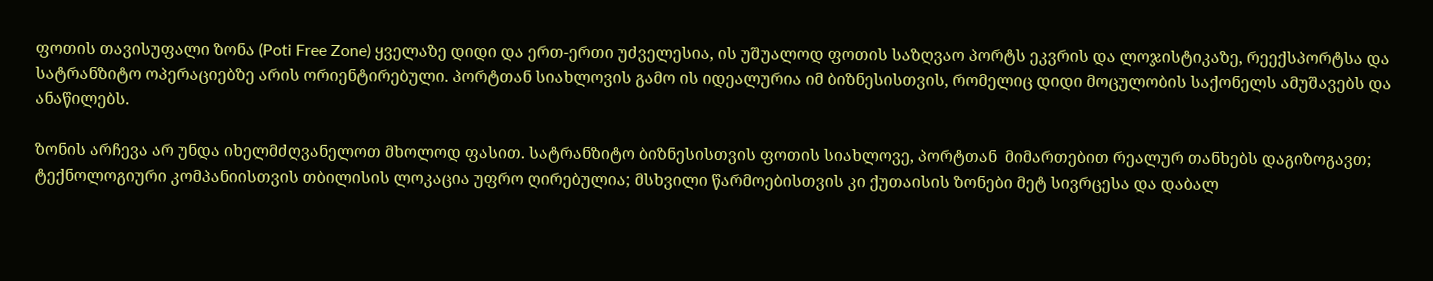ფოთის თავისუფალი ზონა (Poti Free Zone) ყველაზე დიდი და ერთ-ერთი უძველესია, ის უშუალოდ ფოთის საზღვაო პორტს ეკვრის და ლოჯისტიკაზე, რეექსპორტსა და სატრანზიტო ოპერაციებზე არის ორიენტირებული. პორტთან სიახლოვის გამო ის იდეალურია იმ ბიზნესისთვის, რომელიც დიდი მოცულობის საქონელს ამუშავებს და ანაწილებს.

ზონის არჩევა არ უნდა იხელმძღვანელოთ მხოლოდ ფასით. სატრანზიტო ბიზნესისთვის ფოთის სიახლოვე, პორტთან  მიმართებით რეალურ თანხებს დაგიზოგავთ; ტექნოლოგიური კომპანიისთვის თბილისის ლოკაცია უფრო ღირებულია; მსხვილი წარმოებისთვის კი ქუთაისის ზონები მეტ სივრცესა და დაბალ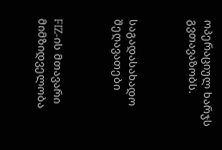ოპერაციულ ხარჯს გვთავაზობს.



საგადასახადო შეღავათები



FIZ-ის მთავარი მიმზიდველობა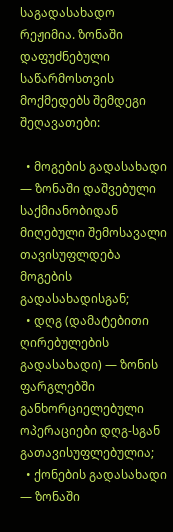საგადასახადო რეჟიმია. ზონაში დაფუძნებული საწარმოსთვის მოქმედებს შემდეგი შეღავათები:

  • მოგების გადასახადი — ზონაში დაშვებული საქმიანობიდან მიღებული შემოსავალი თავისუფლდება მოგების გადასახადისგან;
  • დღგ (დამატებითი ღირებულების გადასახადი) — ზონის ფარგლებში განხორციელებული ოპერაციები დღგ-სგან გათავისუფლებულია;
  • ქონების გადასახადი — ზონაში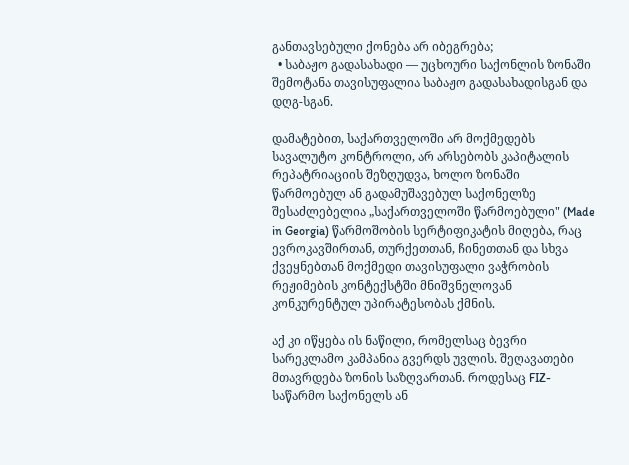განთავსებული ქონება არ იბეგრება;
  • საბაჟო გადასახადი — უცხოური საქონლის ზონაში შემოტანა თავისუფალია საბაჟო გადასახადისგან და დღგ-სგან.

დამატებით, საქართველოში არ მოქმედებს სავალუტო კონტროლი, არ არსებობს კაპიტალის რეპატრიაციის შეზღუდვა, ხოლო ზონაში წარმოებულ ან გადამუშავებულ საქონელზე შესაძლებელია „საქართველოში წარმოებული" (Made in Georgia) წარმოშობის სერტიფიკატის მიღება, რაც ევროკავშირთან, თურქეთთან, ჩინეთთან და სხვა ქვეყნებთან მოქმედი თავისუფალი ვაჭრობის რეჟიმების კონტექსტში მნიშვნელოვან კონკურენტულ უპირატესობას ქმნის.

აქ კი იწყება ის ნაწილი, რომელსაც ბევრი სარეკლამო კამპანია გვერდს უვლის. შეღავათები მთავრდება ზონის საზღვართან. როდესაც FIZ-საწარმო საქონელს ან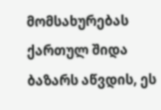მომსახურებას ქართულ შიდა ბაზარს აწვდის, ეს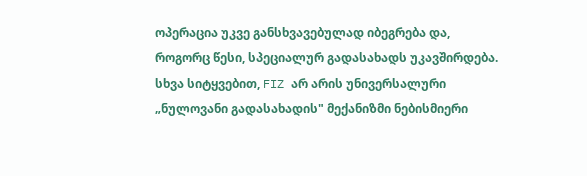ოპერაცია უკვე განსხვავებულად იბეგრება და, როგორც წესი, სპეციალურ გადასახადს უკავშირდება. სხვა სიტყვებით, FIZ არ არის უნივერსალური „ნულოვანი გადასახადის" მექანიზმი ნებისმიერი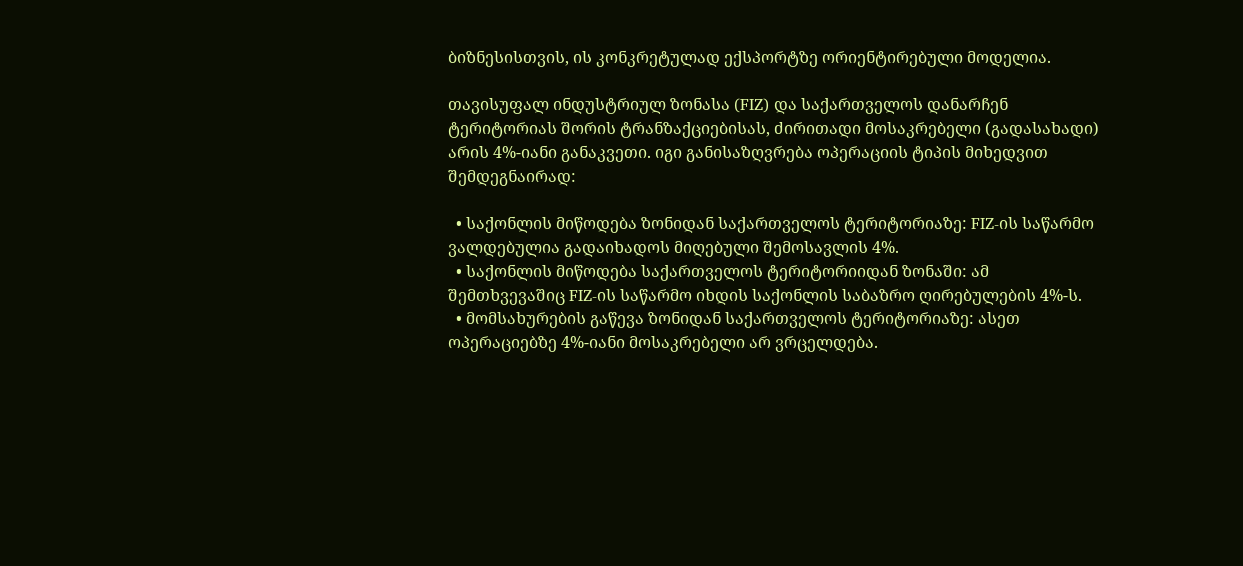ბიზნესისთვის, ის კონკრეტულად ექსპორტზე ორიენტირებული მოდელია.

თავისუფალ ინდუსტრიულ ზონასა (FIZ) და საქართველოს დანარჩენ ტერიტორიას შორის ტრანზაქციებისას, ძირითადი მოსაკრებელი (გადასახადი) არის 4%-იანი განაკვეთი. იგი განისაზღვრება ოპერაციის ტიპის მიხედვით შემდეგნაირად:

  • საქონლის მიწოდება ზონიდან საქართველოს ტერიტორიაზე: FIZ-ის საწარმო ვალდებულია გადაიხადოს მიღებული შემოსავლის 4%.
  • საქონლის მიწოდება საქართველოს ტერიტორიიდან ზონაში: ამ შემთხვევაშიც FIZ-ის საწარმო იხდის საქონლის საბაზრო ღირებულების 4%-ს.
  • მომსახურების გაწევა ზონიდან საქართველოს ტერიტორიაზე: ასეთ ოპერაციებზე 4%-იანი მოსაკრებელი არ ვრცელდება.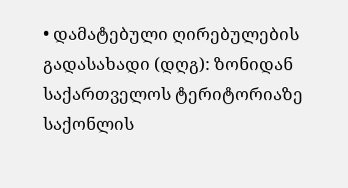• დამატებული ღირებულების გადასახადი (დღგ): ზონიდან საქართველოს ტერიტორიაზე საქონლის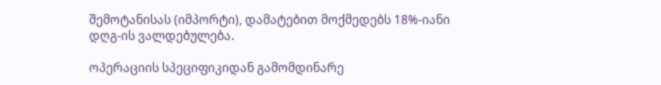შემოტანისას (იმპორტი), დამატებით მოქმედებს 18%-იანი დღგ-ის ვალდებულება.

ოპერაციის სპეციფიკიდან გამომდინარე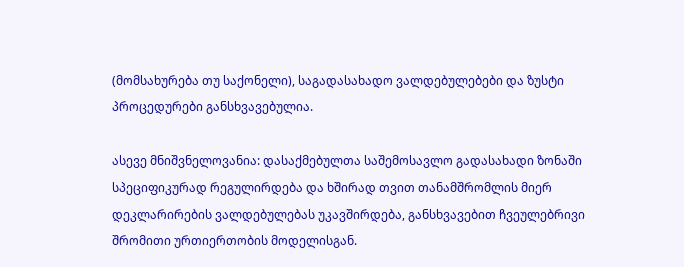(მომსახურება თუ საქონელი), საგადასახადო ვალდებულებები და ზუსტი პროცედურები განსხვავებულია.

ასევე მნიშვნელოვანია: დასაქმებულთა საშემოსავლო გადასახადი ზონაში სპეციფიკურად რეგულირდება და ხშირად თვით თანამშრომლის მიერ დეკლარირების ვალდებულებას უკავშირდება, განსხვავებით ჩვეულებრივი შრომითი ურთიერთობის მოდელისგან.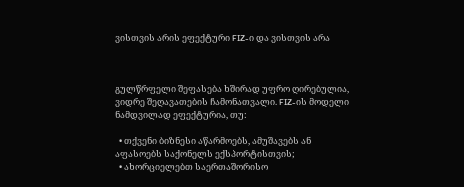ვისთვის არის ეფექტური FIZ-ი და ვისთვის არა



გულწრფელი შეფასება ხშირად უფრო ღირებულია, ვიდრე შეღავათების ჩამონათვალი. FIZ-ის მოდელი ნამდვილად ეფექტურია, თუ:

  • თქვენი ბიზნესი აწარმოებს, ამუშავებს ან აფასოებს საქონელს ექსპორტისთვის;
  • ახორციელებთ საერთაშორისო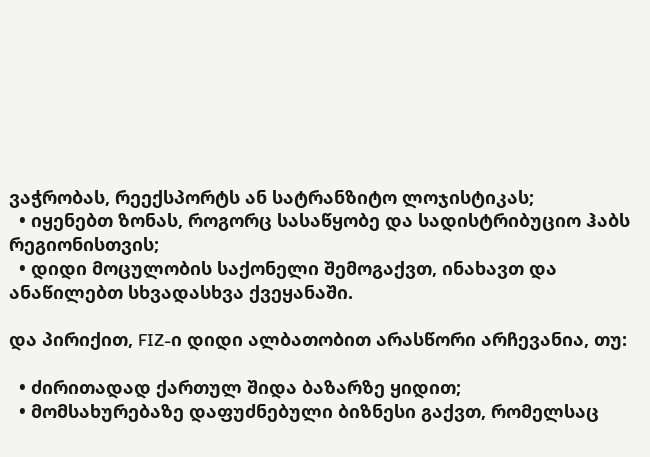ვაჭრობას, რეექსპორტს ან სატრანზიტო ლოჯისტიკას;
  • იყენებთ ზონას, როგორც სასაწყობე და სადისტრიბუციო ჰაბს რეგიონისთვის;
  • დიდი მოცულობის საქონელი შემოგაქვთ, ინახავთ და ანაწილებთ სხვადასხვა ქვეყანაში.

და პირიქით, FIZ-ი დიდი ალბათობით არასწორი არჩევანია, თუ:

  • ძირითადად ქართულ შიდა ბაზარზე ყიდით;
  • მომსახურებაზე დაფუძნებული ბიზნესი გაქვთ, რომელსაც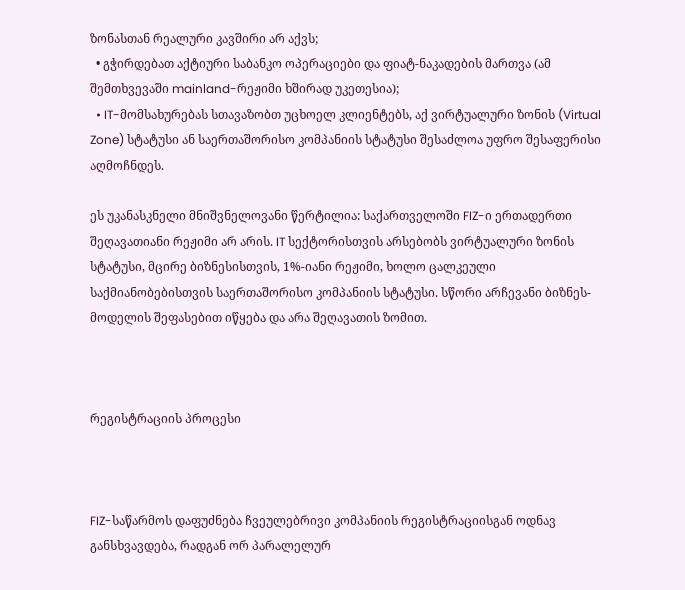ზონასთან რეალური კავშირი არ აქვს;
  • გჭირდებათ აქტიური საბანკო ოპერაციები და ფიატ-ნაკადების მართვა (ამ შემთხვევაში mainland-რეჟიმი ხშირად უკეთესია);
  • IT-მომსახურებას სთავაზობთ უცხოელ კლიენტებს, აქ ვირტუალური ზონის (Virtual Zone) სტატუსი ან საერთაშორისო კომპანიის სტატუსი შესაძლოა უფრო შესაფერისი აღმოჩნდეს.

ეს უკანასკნელი მნიშვნელოვანი წერტილია: საქართველოში FIZ-ი ერთადერთი შეღავათიანი რეჟიმი არ არის. IT სექტორისთვის არსებობს ვირტუალური ზონის სტატუსი, მცირე ბიზნესისთვის, 1%-იანი რეჟიმი, ხოლო ცალკეული საქმიანობებისთვის საერთაშორისო კომპანიის სტატუსი. სწორი არჩევანი ბიზნეს-მოდელის შეფასებით იწყება და არა შეღავათის ზომით.



რეგისტრაციის პროცესი



FIZ-საწარმოს დაფუძნება ჩვეულებრივი კომპანიის რეგისტრაციისგან ოდნავ განსხვავდება, რადგან ორ პარალელურ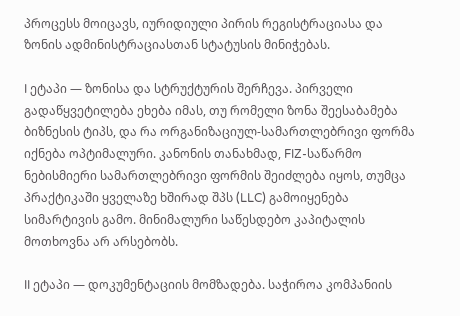პროცესს მოიცავს, იურიდიული პირის რეგისტრაციასა და ზონის ადმინისტრაციასთან სტატუსის მინიჭებას.

I ეტაპი — ზონისა და სტრუქტურის შერჩევა. პირველი გადაწყვეტილება ეხება იმას, თუ რომელი ზონა შეესაბამება ბიზნესის ტიპს, და რა ორგანიზაციულ-სამართლებრივი ფორმა იქნება ოპტიმალური. კანონის თანახმად, FIZ-საწარმო ნებისმიერი სამართლებრივი ფორმის შეიძლება იყოს, თუმცა პრაქტიკაში ყველაზე ხშირად შპს (LLC) გამოიყენება სიმარტივის გამო. მინიმალური საწესდებო კაპიტალის მოთხოვნა არ არსებობს.

II ეტაპი — დოკუმენტაციის მომზადება. საჭიროა კომპანიის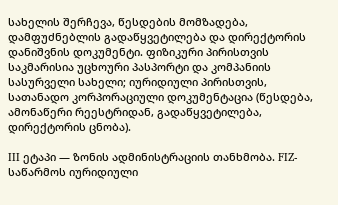სახელის შერჩევა, წესდების მომზადება, დამფუძნებლის გადაწყვეტილება და დირექტორის დანიშვნის დოკუმენტი. ფიზიკური პირისთვის საკმარისია უცხოური პასპორტი და კომპანიის სასურველი სახელი; იურიდიული პირისთვის, სათანადო კორპორაციული დოკუმენტაცია (წესდება, ამონაწერი რეესტრიდან, გადაწყვეტილება, დირექტორის ცნობა).

III ეტაპი — ზონის ადმინისტრაციის თანხმობა. FIZ-საწარმოს იურიდიული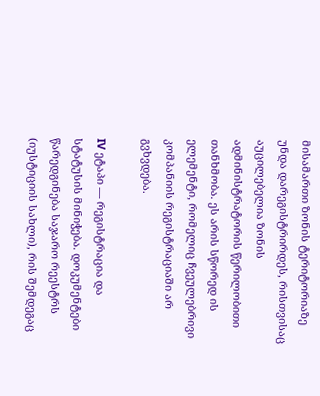მისამართი ზონის ტერიტორიაზე უნდა დარეგისტრირდეს, რისთვისაც აუცილებელია ზონის ადმინისტრატორის წერილობითი თანხმობა. ეს არის სწორედ ის ელემენტი, რომელიც ჩვეულებრივი კომპანიის რეგისტრაციაში არ გვხვდება.

IV ეტაპი — რეგისტრაცია და სტატუსის მინიჭება. დოკუმენტები წარედგინება საჯარო რეესტრს (იუსტიციის სახლი), რის შემდეგაც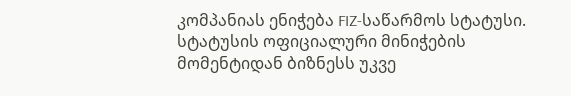კომპანიას ენიჭება FIZ-საწარმოს სტატუსი. სტატუსის ოფიციალური მინიჭების მომენტიდან ბიზნესს უკვე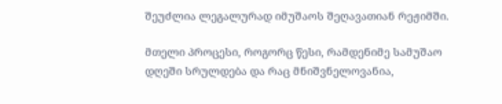შეუძლია ლეგალურად იმუშაოს შეღავათიან რეჟიმში.

მთელი პროცესი, როგორც წესი, რამდენიმე სამუშაო დღეში სრულდება და რაც მნიშვნელოვანია,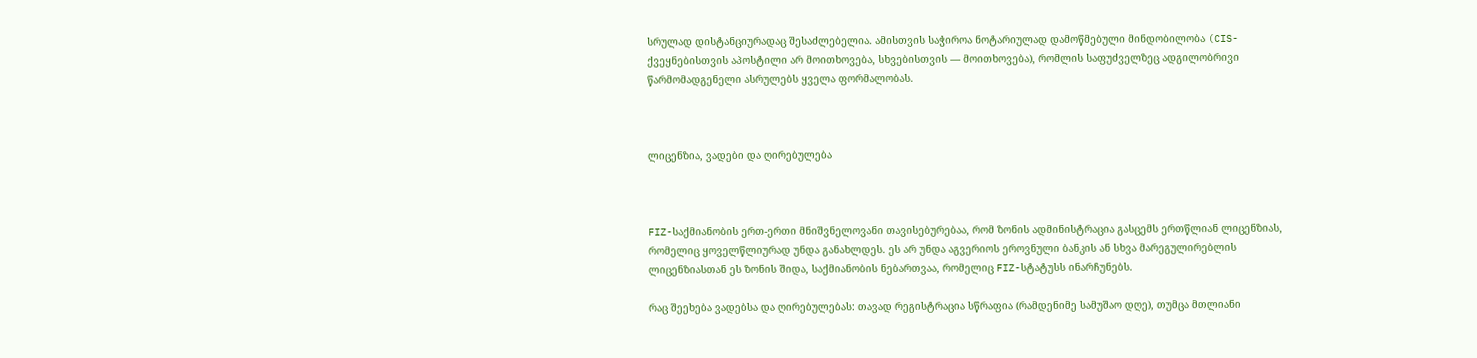სრულად დისტანციურადაც შესაძლებელია. ამისთვის საჭიროა ნოტარიულად დამოწმებული მინდობილობა (CIS-ქვეყნებისთვის აპოსტილი არ მოითხოვება, სხვებისთვის — მოითხოვება), რომლის საფუძველზეც ადგილობრივი წარმომადგენელი ასრულებს ყველა ფორმალობას.



ლიცენზია, ვადები და ღირებულება



FIZ-საქმიანობის ერთ-ერთი მნიშვნელოვანი თავისებურებაა, რომ ზონის ადმინისტრაცია გასცემს ერთწლიან ლიცენზიას, რომელიც ყოველწლიურად უნდა განახლდეს. ეს არ უნდა აგვერიოს ეროვნული ბანკის ან სხვა მარეგულირებლის ლიცენზიასთან ეს ზონის შიდა, საქმიანობის ნებართვაა, რომელიც FIZ-სტატუსს ინარჩუნებს.

რაც შეეხება ვადებსა და ღირებულებას: თავად რეგისტრაცია სწრაფია (რამდენიმე სამუშაო დღე), თუმცა მთლიანი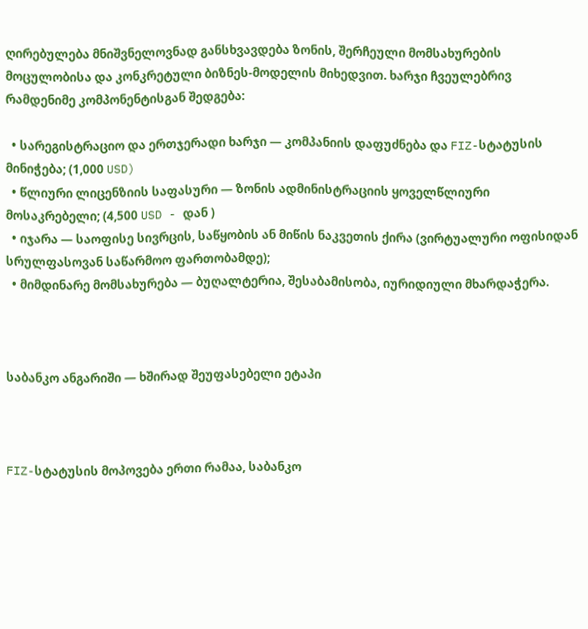ღირებულება მნიშვნელოვნად განსხვავდება ზონის, შერჩეული მომსახურების მოცულობისა და კონკრეტული ბიზნეს-მოდელის მიხედვით. ხარჯი ჩვეულებრივ რამდენიმე კომპონენტისგან შედგება:

  • სარეგისტრაციო და ერთჯერადი ხარჯი — კომპანიის დაფუძნება და FIZ-სტატუსის მინიჭება; (1,000 USD)
  • წლიური ლიცენზიის საფასური — ზონის ადმინისტრაციის ყოველწლიური მოსაკრებელი; (4,500 USD - დან )
  • იჯარა — საოფისე სივრცის, საწყობის ან მიწის ნაკვეთის ქირა (ვირტუალური ოფისიდან სრულფასოვან საწარმოო ფართობამდე);
  • მიმდინარე მომსახურება — ბუღალტერია, შესაბამისობა, იურიდიული მხარდაჭერა.



საბანკო ანგარიში — ხშირად შეუფასებელი ეტაპი



FIZ-სტატუსის მოპოვება ერთი რამაა, საბანკო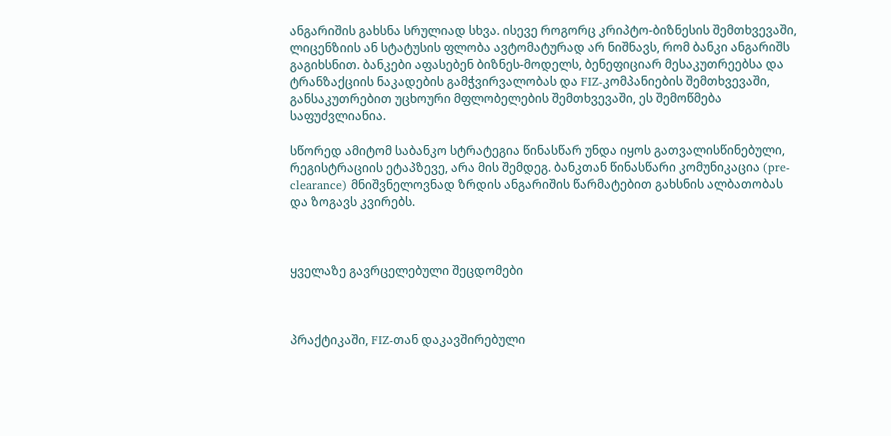ანგარიშის გახსნა სრულიად სხვა. ისევე როგორც კრიპტო-ბიზნესის შემთხვევაში, ლიცენზიის ან სტატუსის ფლობა ავტომატურად არ ნიშნავს, რომ ბანკი ანგარიშს გაგიხსნით. ბანკები აფასებენ ბიზნეს-მოდელს, ბენეფიციარ მესაკუთრეებსა და ტრანზაქციის ნაკადების გამჭვირვალობას და FIZ-კომპანიების შემთხვევაში, განსაკუთრებით უცხოური მფლობელების შემთხვევაში, ეს შემოწმება საფუძვლიანია.

სწორედ ამიტომ საბანკო სტრატეგია წინასწარ უნდა იყოს გათვალისწინებული, რეგისტრაციის ეტაპზევე, არა მის შემდეგ. ბანკთან წინასწარი კომუნიკაცია (pre-clearance) მნიშვნელოვნად ზრდის ანგარიშის წარმატებით გახსნის ალბათობას და ზოგავს კვირებს.



ყველაზე გავრცელებული შეცდომები



პრაქტიკაში, FIZ-თან დაკავშირებული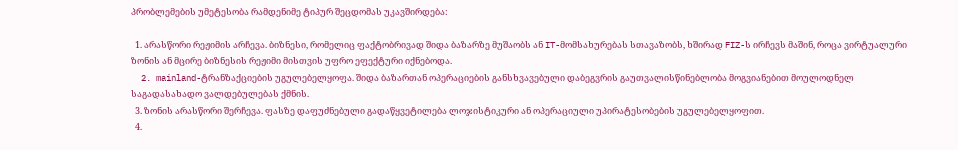პრობლემების უმეტესობა რამდენიმე ტიპურ შეცდომას უკავშირდება:

  1. არასწორი რეჟიმის არჩევა. ბიზნესი, რომელიც ფაქტობრივად შიდა ბაზარზე მუშაობს ან IT-მომსახურებას სთავაზობს, ხშირად FIZ-ს ირჩევს მაშინ, როცა ვირტუალური ზონის ან მცირე ბიზნესის რეჟიმი მისთვის უფრო ეფექტური იქნებოდა.
  2. mainland-ტრანზაქციების უგულებელყოფა. შიდა ბაზართან ოპერაციების განსხვავებული დაბეგვრის გაუთვალისწინებლობა მოგვიანებით მოულოდნელ საგადასახადო ვალდებულებას ქმნის.
  3. ზონის არასწორი შერჩევა. ფასზე დაფუძნებული გადაწყვეტილება ლოჯისტიკური ან ოპერაციული უპირატესობების უგულებელყოფით.
  4.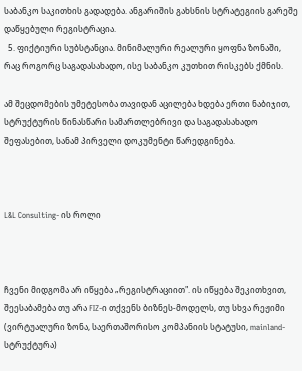საბანკო საკითხის გადადება. ანგარიშის გახსნის სტრატეგიის გარეშე დაწყებული რეგისტრაცია.
  5. ფიქტიური სუბსტანცია. მინიმალური რეალური ყოფნა ზონაში, რაც როგორც საგადასახადო, ისე საბანკო კუთხით რისკებს ქმნის.

ამ შეცდომების უმეტესობა თავიდან აცილება ხდება ერთი ნაბიჯით, სტრუქტურის წინასწარი სამართლებრივი და საგადასახადო შეფასებით, სანამ პირველი დოკუმენტი წარედგინება.



L&L Consulting- ის როლი



ჩვენი მიდგომა არ იწყება „რეგისტრაციით". ის იწყება შეკითხვით, შეესაბამება თუ არა FIZ-ი თქვენს ბიზნეს-მოდელს, თუ სხვა რეჟიმი (ვირტუალური ზონა, საერთაშორისო კომპანიის სტატუსი, mainland-სტრუქტურა)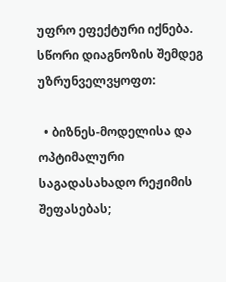უფრო ეფექტური იქნება. სწორი დიაგნოზის შემდეგ უზრუნველვყოფთ:

  • ბიზნეს-მოდელისა და ოპტიმალური საგადასახადო რეჟიმის შეფასებას;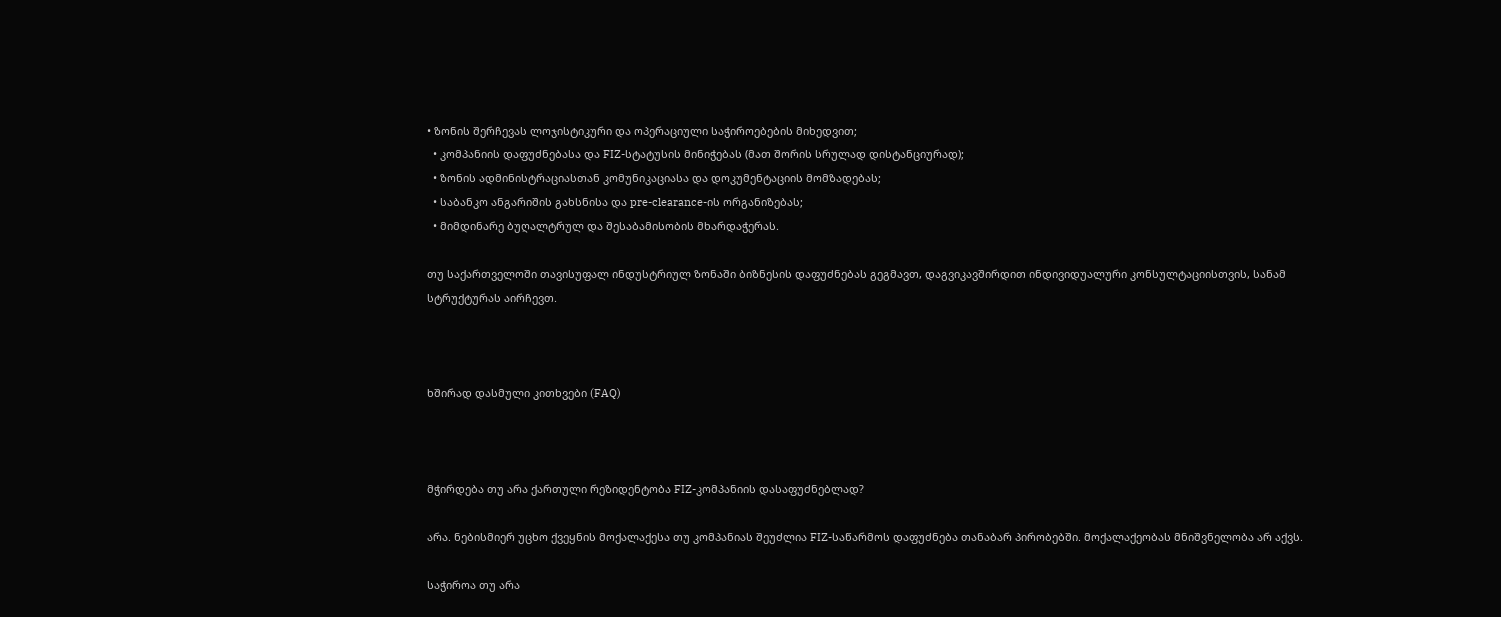• ზონის შერჩევას ლოჯისტიკური და ოპერაციული საჭიროებების მიხედვით;
  • კომპანიის დაფუძნებასა და FIZ-სტატუსის მინიჭებას (მათ შორის სრულად დისტანციურად);
  • ზონის ადმინისტრაციასთან კომუნიკაციასა და დოკუმენტაციის მომზადებას;
  • საბანკო ანგარიშის გახსნისა და pre-clearance-ის ორგანიზებას;
  • მიმდინარე ბუღალტრულ და შესაბამისობის მხარდაჭერას.

თუ საქართველოში თავისუფალ ინდუსტრიულ ზონაში ბიზნესის დაფუძნებას გეგმავთ, დაგვიკავშირდით ინდივიდუალური კონსულტაციისთვის, სანამ სტრუქტურას აირჩევთ.



ხშირად დასმული კითხვები (FAQ)



მჭირდება თუ არა ქართული რეზიდენტობა FIZ-კომპანიის დასაფუძნებლად?

არა. ნებისმიერ უცხო ქვეყნის მოქალაქესა თუ კომპანიას შეუძლია FIZ-საწარმოს დაფუძნება თანაბარ პირობებში. მოქალაქეობას მნიშვნელობა არ აქვს.

საჭიროა თუ არა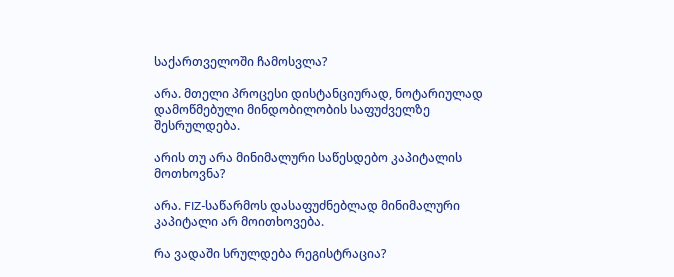საქართველოში ჩამოსვლა?

არა. მთელი პროცესი დისტანციურად, ნოტარიულად დამოწმებული მინდობილობის საფუძველზე შესრულდება.

არის თუ არა მინიმალური საწესდებო კაპიტალის მოთხოვნა?

არა. FIZ-საწარმოს დასაფუძნებლად მინიმალური კაპიტალი არ მოითხოვება.

რა ვადაში სრულდება რეგისტრაცია?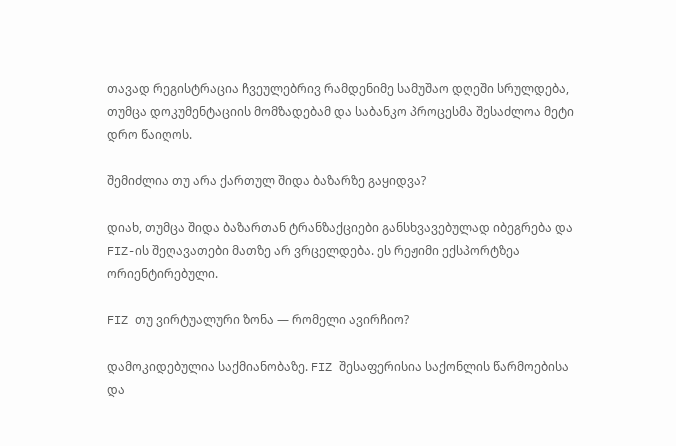თავად რეგისტრაცია ჩვეულებრივ რამდენიმე სამუშაო დღეში სრულდება, თუმცა დოკუმენტაციის მომზადებამ და საბანკო პროცესმა შესაძლოა მეტი დრო წაიღოს.

შემიძლია თუ არა ქართულ შიდა ბაზარზე გაყიდვა?

დიახ, თუმცა შიდა ბაზართან ტრანზაქციები განსხვავებულად იბეგრება და FIZ-ის შეღავათები მათზე არ ვრცელდება. ეს რეჟიმი ექსპორტზეა ორიენტირებული.

FIZ თუ ვირტუალური ზონა — რომელი ავირჩიო?

დამოკიდებულია საქმიანობაზე. FIZ შესაფერისია საქონლის წარმოებისა და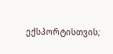ექსპორტისთვის;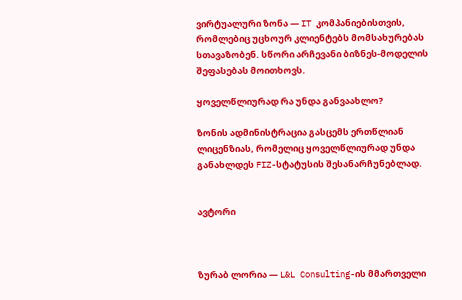ვირტუალური ზონა — IT კომპანიებისთვის, რომლებიც უცხოურ კლიენტებს მომსახურებას სთავაზობენ. სწორი არჩევანი ბიზნეს-მოდელის შეფასებას მოითხოვს.

ყოველწლიურად რა უნდა განვაახლო?

ზონის ადმინისტრაცია გასცემს ერთწლიან ლიცენზიას, რომელიც ყოველწლიურად უნდა განახლდეს FIZ-სტატუსის შესანარჩუნებლად.


ავტორი



ზურაბ ლორია — L&L Consulting-ის მმართველი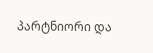პარტნიორი და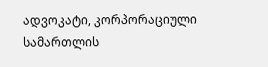ადვოკატი, კორპორაციული სამართლის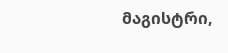მაგისტრი,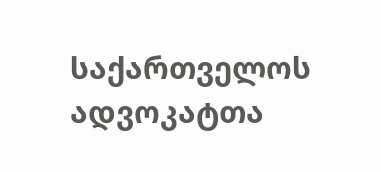საქართველოს ადვოკატთა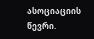ასოციაციის წევრი.